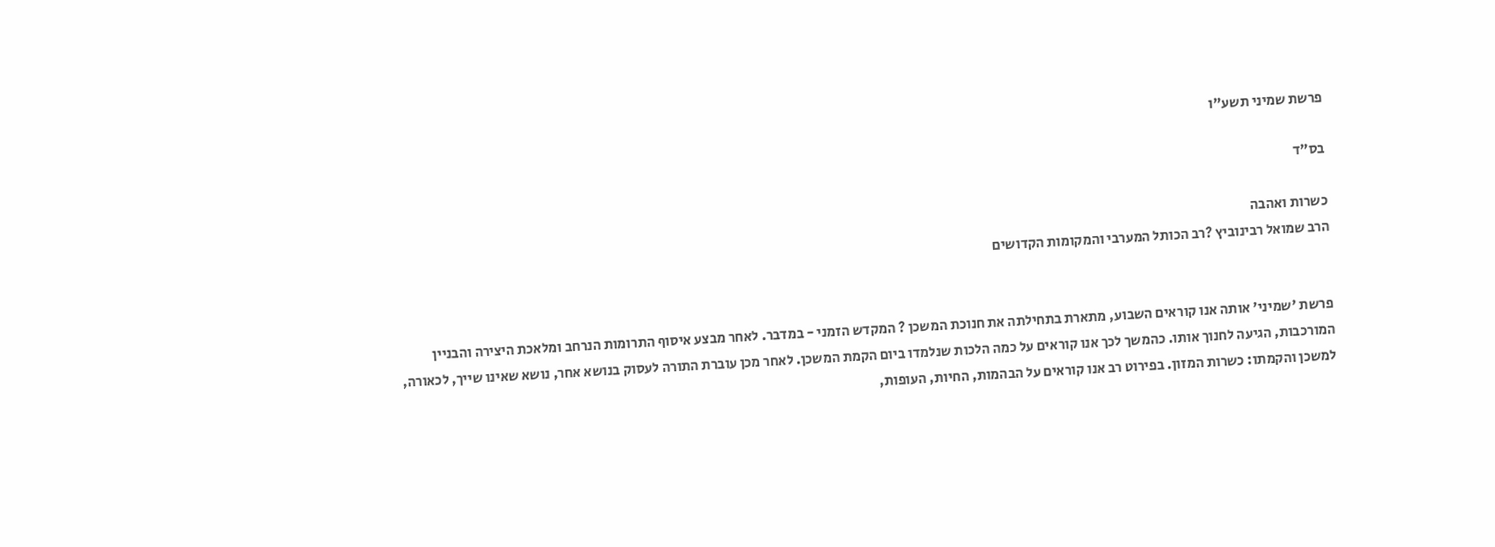פרשת שמיני תשע"ו

בס"ד

כשרות ואהבה
הרב שמואל רבינוביץ ?רב הכותל המערבי והמקומות הקדושים


פרשת 'שמיני' אותה אנו קוראים השבוע, מתארת בתחילתה את חנוכת המשכן ? המקדש הזמני - במדבר. לאחר מבצע איסוף התרומות הנרחב ומלאכת היצירה והבניין המורכבות, הגיעה לחנוך אותו. כהמשך לכך אנו קוראים על כמה הלכות שנלמדו ביום הקמת המשכן. לאחר מכן עוברת התורה לעסוק בנושא אחר, נושא שאינו שייך, לכאורה, למשכן והקמתו: כשרות המזון. בפירוט רב אנו קוראים על הבהמות, החיות, העופות,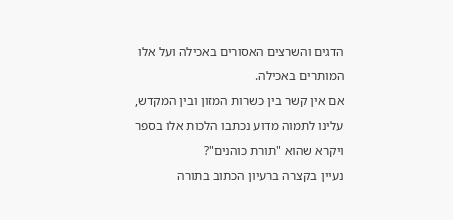הדגים והשרצים האסורים באכילה ועל אלו המותרים באכילה.
אם אין קשר בין כשרות המזון ובין המקדש, עלינו לתמוה מדוע נכתבו הלכות אלו בספר ויקרא שהוא "תורת כוהנים"?
נעיין בקצרה ברעיון הכתוב בתורה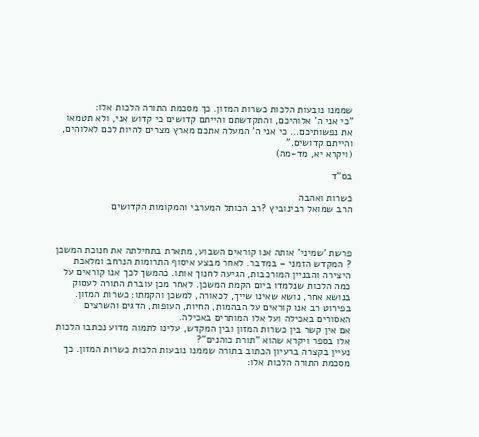שממנו נובעות הלכות כשרות המזון. כך מסכמת התורה הלכות אלו:
"כי אני ה' אלוהיכם, והתקדשתם והייתם קדושים כי קדוש אני, ולא תטמאו את נפשותיכם... כי אני ה' המעלה אתכם מארץ מצרים להיות לכם לאלוהים, והייתם קדושים."
(ויקרא יא, מד-מה)

בס"ד

כשרות ואהבה
הרב שמואל רבינוביץ ?רב הכותל המערבי והמקומות הקדושים



פרשת 'שמיני' אותה אנו קוראים השבוע, מתארת בתחילתה את חנוכת המשכן ? המקדש הזמני – במדבר. לאחר מבצע איסוף התרומות הנרחב ומלאכת היצירה והבניין המורכבות, הגיעה לחנוך אותו. כהמשך לכך אנו קוראים על כמה הלכות שנלמדו ביום הקמת המשכן. לאחר מכן עוברת התורה לעסוק בנושא אחר, נושא שאינו שייך, לכאורה, למשכן והקמתו: כשרות המזון. בפירוט רב אנו קוראים על הבהמות, החיות, העופות, הדגים והשרצים האסורים באכילה ועל אלו המותרים באכילה.
אם אין קשר בין כשרות המזון ובין המקדש, עלינו לתמוה מדוע נכתבו הלכות אלו בספר ויקרא שהוא "תורת כוהנים"?
נעיין בקצרה ברעיון הכתוב בתורה שממנו נובעות הלכות כשרות המזון. כך מסכמת התורה הלכות אלו: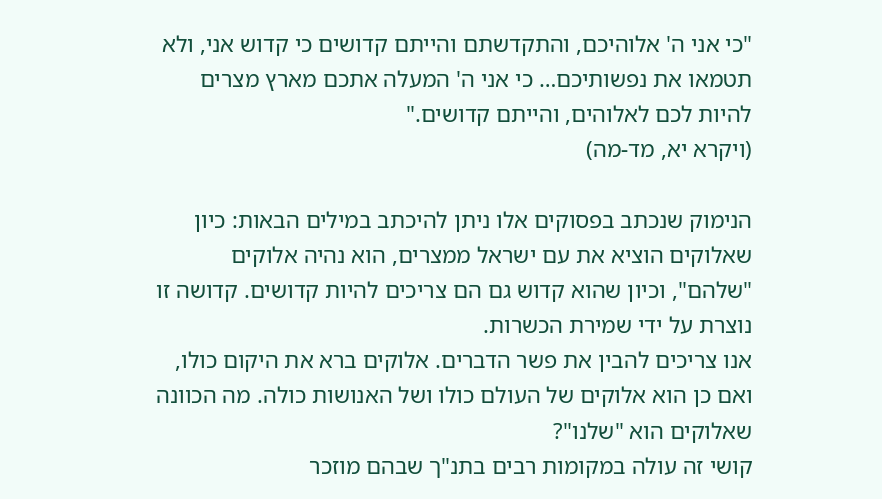"כי אני ה' אלוהיכם, והתקדשתם והייתם קדושים כי קדוש אני, ולא תטמאו את נפשותיכם… כי אני ה' המעלה אתכם מארץ מצרים להיות לכם לאלוהים, והייתם קדושים."
(ויקרא יא, מד-מה)

הנימוק שנכתב בפסוקים אלו ניתן להיכתב במילים הבאות: כיון שאלוקים הוציא את עם ישראל ממצרים, הוא נהיה אלוקים "שלהם", וכיון שהוא קדוש גם הם צריכים להיות קדושים. קדושה זו נוצרת על ידי שמירת הכשרות.
אנו צריכים להבין את פשר הדברים. אלוקים ברא את היקום כולו, ואם כן הוא אלוקים של העולם כולו ושל האנושות כולה. מה הכוונה שאלוקים הוא "שלנו"?
קושי זה עולה במקומות רבים בתנ"ך שבהם מוזכר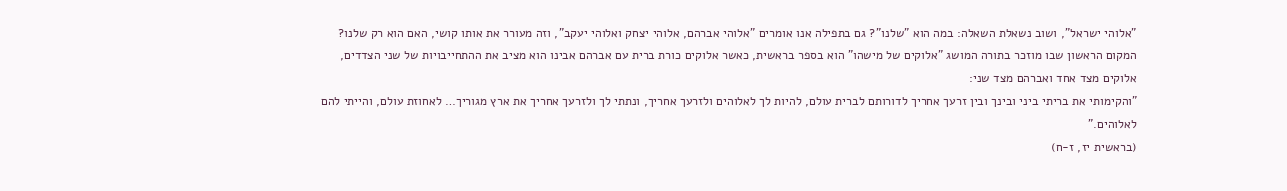"אלוהי ישראל", ושוב נשאלת השאלה: במה הוא "שלנו"? גם בתפילה אנו אומרים "אלוהי אברהם, אלוהי יצחק ואלוהי יעקב", וזה מעורר את אותו קושי, האם הוא רק שלנו?
המקום הראשון שבו מוזכר בתורה המושג "אלוקים של מישהו" הוא בספר בראשית, כאשר אלוקים כורת ברית עם אברהם אבינו הוא מציב את ההתחייבויות של שני הצדדים, אלוקים מצד אחד ואברהם מצד שני:
"והקימותי את בריתי ביני ובינך ובין זרעך אחריך לדורותם לברית עולם, להיות לך לאלוהים ולזרעך אחריך, ונתתי לך ולזרעך אחריך את ארץ מגוריך… לאחוזת עולם, והייתי להם לאלוהים."
(בראשית יז, ז-ח)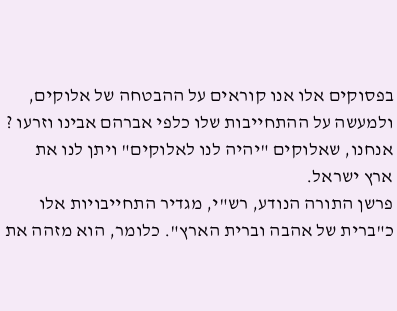בפסוקים אלו אנו קוראים על ההבטחה של אלוקים, ולמעשה על ההתחייבות שלו כלפי אברהם אבינו וזרעו ? אנחנו, שאלוקים "יהיה לנו לאלוקים" ויתן לנו את ארץ ישראל.
פרשן התורה הנודע, רש"י, מגדיר התחייבויות אלו כ"ברית של אהבה וברית הארץ". כלומר, הוא מזהה את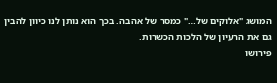המושג "אלוקים של…" כמסר של אהבה. בכך הוא נותן לנו כיוון להבין גם את הרעיון של הלכות הכשרות.
פירושו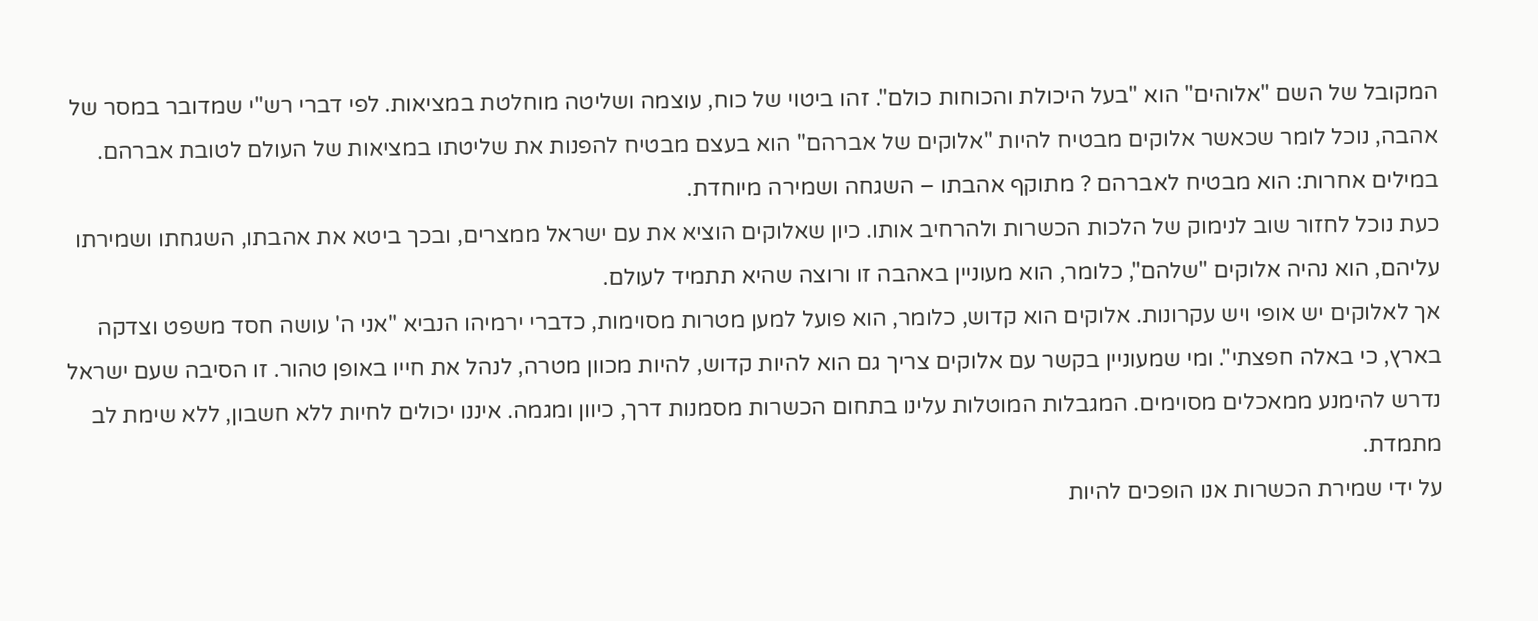המקובל של השם "אלוהים" הוא "בעל היכולת והכוחות כולם". זהו ביטוי של כוח, עוצמה ושליטה מוחלטת במציאות. לפי דברי רש"י שמדובר במסר של אהבה, נוכל לומר שכאשר אלוקים מבטיח להיות "אלוקים של אברהם" הוא בעצם מבטיח להפנות את שליטתו במציאות של העולם לטובת אברהם. במילים אחרות: הוא מבטיח לאברהם ? מתוקף אהבתו – השגחה ושמירה מיוחדת.
כעת נוכל לחזור שוב לנימוק של הלכות הכשרות ולהרחיב אותו. כיון שאלוקים הוציא את עם ישראל ממצרים, ובכך ביטא את אהבתו, השגחתו ושמירתו עליהם, הוא נהיה אלוקים "שלהם", כלומר, הוא מעוניין באהבה זו ורוצה שהיא תתמיד לעולם.
אך לאלוקים יש אופי ויש עקרונות. אלוקים הוא קדוש, כלומר, הוא פועל למען מטרות מסוימות, כדברי ירמיהו הנביא "אני ה' עושה חסד משפט וצדקה בארץ, כי באלה חפצתי". ומי שמעוניין בקשר עם אלוקים צריך גם הוא להיות קדוש, להיות מכוון מטרה, לנהל את חייו באופן טהור. זו הסיבה שעם ישראל נדרש להימנע ממאכלים מסוימים. המגבלות המוטלות עלינו בתחום הכשרות מסמנות דרך, כיוון ומגמה. איננו יכולים לחיות ללא חשבון, ללא שימת לב מתמדת.
על ידי שמירת הכשרות אנו הופכים להיות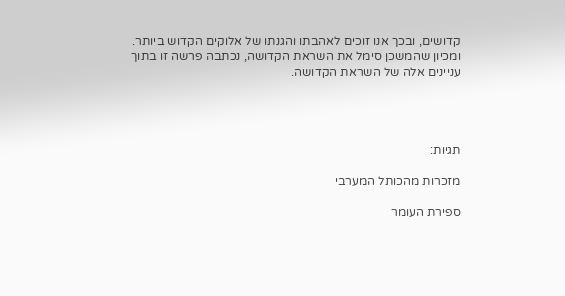קדושים, ובכך אנו זוכים לאהבתו והגנתו של אלוקים הקדוש ביותר. ומכיון שהמשכן סימל את השראת הקדושה, נכתבה פרשה זו בתוך עניינים אלה של השראת הקדושה.




תגיות:

מזכרות מהכותל המערבי

ספירת העומר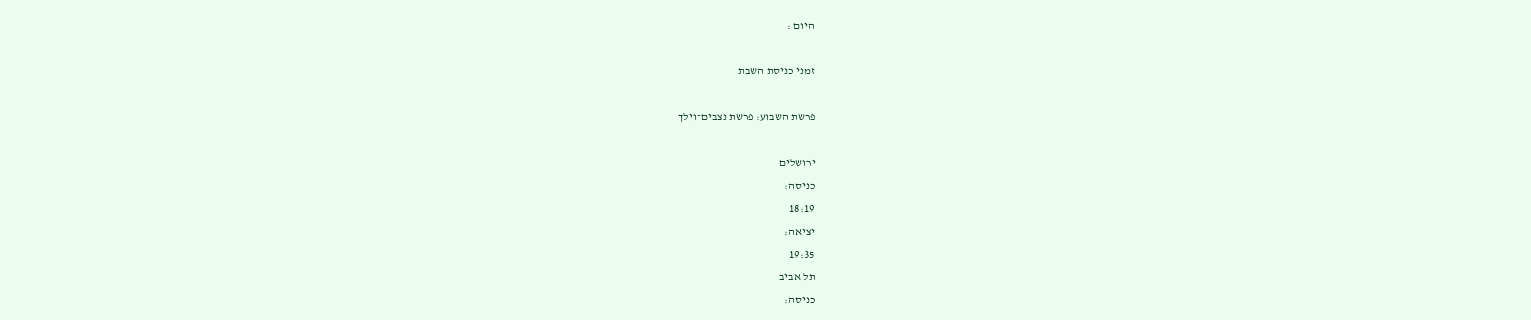היום :

זמני כניסת השבת

פרשת השבוע: פרשת נצבים־וילך

ירושלים
כניסה:
18:19
יציאה:
19:35
תל אביב
כניסה: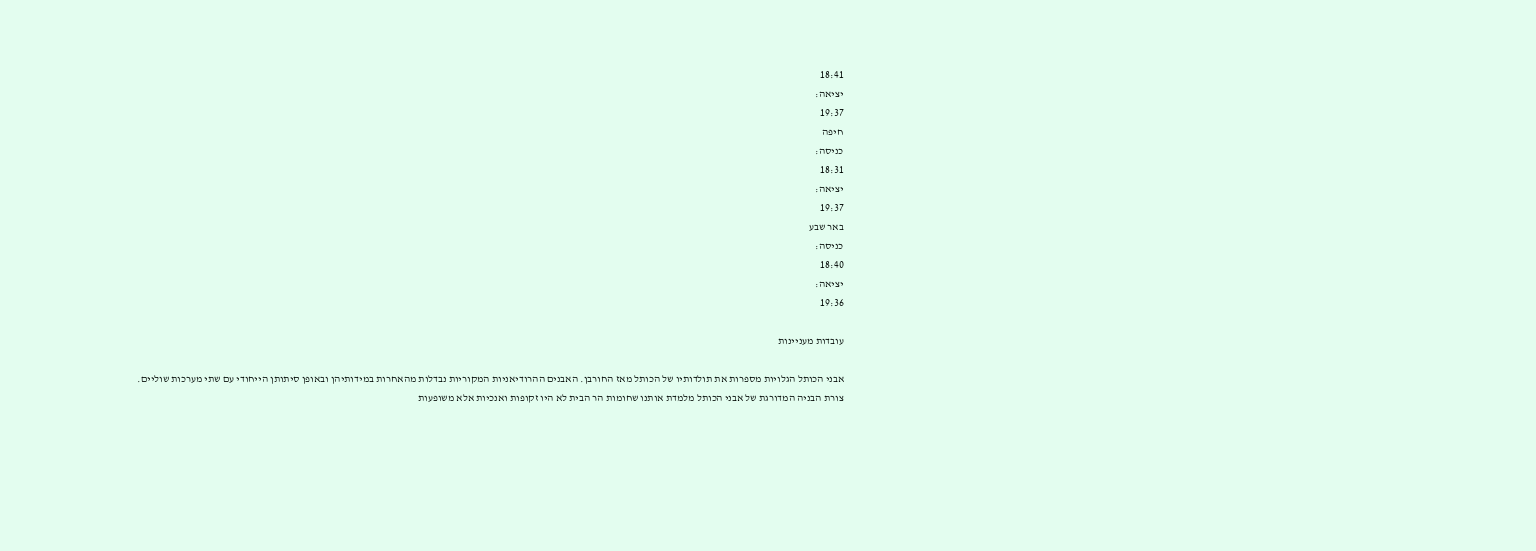18:41
יציאה:
19:37
חיפה
כניסה:
18:31
יציאה:
19:37
באר שבע
כניסה:
18:40
יציאה:
19:36

עובדות מעניינות

אבני הכותל הגלויות מספרות את תולדותיו של הכותל מאז החורבן. האבנים ההרודיאניות המקוריות נבדלות מהאחרות במידותיהן ובאופן סיתותן הייחודי עם שתי מערכות שוליים.
צורת הבניה המדורגת של אבני הכותל מלמדת אותנו שחומות הר הבית לא היו זקופות ואנכיות אלא משופעות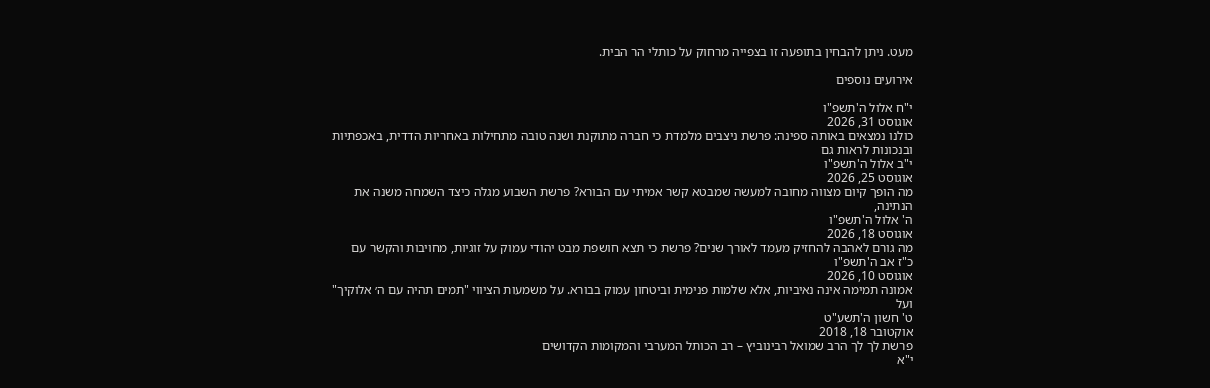מעט. ניתן להבחין בתופעה זו בצפייה מרחוק על כותלי הר הבית.

אירועים נוספים

י"ח אלול ה'תשפ"ו
אוגוסט 31, 2026
כולנו נמצאים באותה ספינה: פרשת ניצבים מלמדת כי חברה מתוקנת ושנה טובה מתחילות באחריות הדדית, באכפתיות ובנכונות לראות גם
י"ב אלול ה'תשפ"ו
אוגוסט 25, 2026
מה הופך קיום מצווה מחובה למעשה שמבטא קשר אמיתי עם הבורא? פרשת השבוע מגלה כיצד השמחה משנה את הנתינה,
ה' אלול ה'תשפ"ו
אוגוסט 18, 2026
מה גורם לאהבה להחזיק מעמד לאורך שנים? פרשת כי תצא חושפת מבט יהודי עמוק על זוגיות, מחויבות והקשר עם
כ"ז אב ה'תשפ"ו
אוגוסט 10, 2026
אמונה תמימה אינה נאיביות, אלא שלמות פנימית וביטחון עמוק בבורא. על משמעות הציווי "תמים תהיה עם ה׳ אלוקיך" ועל
ט' חשון ה'תשע"ט
אוקטובר 18, 2018
פרשת לך לך הרב שמואל רבינוביץ – רב הכותל המערבי והמקומות הקדושים
י"א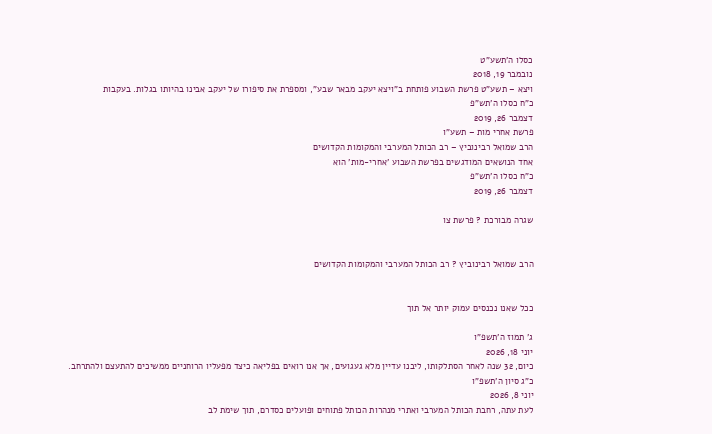כסלו ה'תשע"ט
נובמבר 19, 2018
ויצא – תשע"ט פרשת השבוע פותחת ב"ויצא יעקב מבאר שבע", ומספרת את סיפורו של יעקב אבינו בהיותו בגלות. בעקבות
כ"ח כסלו ה'תש"פ
דצמבר 26, 2019
פרשת אחרי מות – תשע"ו
הרב שמואל רבינוביץ – רב הכותל המערבי והמקומות הקדושים
אחד הנושאים המודגשים בפרשת השבוע 'אחרי-מות' הוא
כ"ח כסלו ה'תש"פ
דצמבר 26, 2019

שגרה מבורכת ? פרשת צו


הרב שמואל רבינוביץ ? רב הכותל המערבי והמקומות הקדושים


ככל שאנו נכנסים עמוק יותר אל תוך

ג' תמוז ה'תשפ"ו
יוני 18, 2026
כיום, 32 שנה לאחר הסתלקותו, ליבנו עדיין מלא געגועים, אך אנו רואים בפליאה כיצד מפעליו הרוחניים ממשיכים להתעצם ולהתרחב.
כ"ג סיון ה'תשפ"ו
יוני 8, 2026
לעת עתה, רחבת הכותל המערבי ואתרי מנהרות הכותל פתוחים ופועלים כסדרם, תוך שימת לב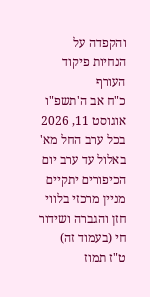והקפדה על הנחיות פיקוד העורף
כ"ח אב ה'תשפ"ו
אוגוסט 11, 2026
בכל ערב החל מא' באלול עד ערב יום הכיפורים יתקיים מניין מרכזי בלווי חזן והגברה ושידור חי (בעמוד זה)
ט"ז תמוז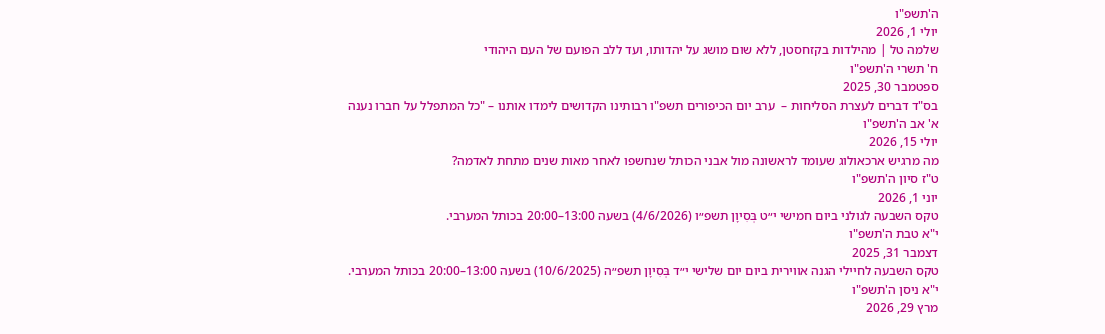ה'תשפ"ו
יולי 1, 2026
שלמה טל | מהילדות בקזחסטן, ללא שום מושג על יהדותו, ועד ללב הפועם של העם היהודי
ח' תשרי ה'תשפ"ו
ספטמבר 30, 2025
בס"ד דברים לעצרת הסליחות –  ערב יום הכיפורים תשפ"ו רבותינו הקדושים לימדו אותנו – "כל המתפלל על חברו נענה
א' אב ה'תשפ"ו
יולי 15, 2026
מה מרגיש ארכאולוג שעומד לראשונה מול אבני הכותל שנחשפו לאחר מאות שנים מתחת לאדמה?
ט"ז סיון ה'תשפ"ו
יוני 1, 2026
טקס השבעה לגולני ביום חמישי י״ט בְּסִיוָן תשפ״ו (4/6/2026) בשעה 13:00–20:00 בכותל המערבי.
י"א טבת ה'תשפ"ו
דצמבר 31, 2025
טקס השבעה לחיילי הגנה אווירית ביום יום שלישי י״ד בְּסִיוָן תשפ״ה (10/6/2025) בשעה 13:00–20:00 בכותל המערבי.
י"א ניסן ה'תשפ"ו
מרץ 29, 2026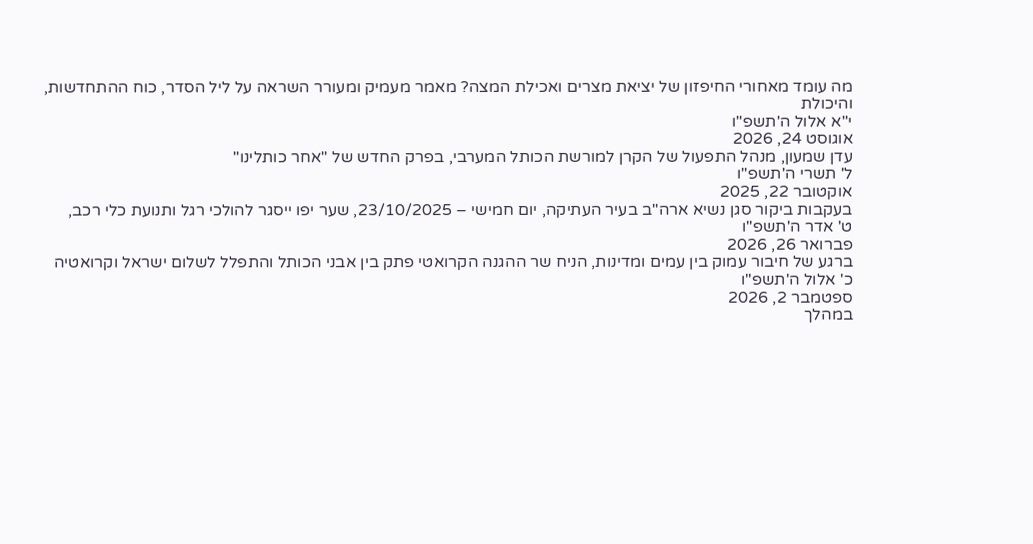מה עומד מאחורי החיפזון של יציאת מצרים ואכילת המצה? מאמר מעמיק ומעורר השראה על ליל הסדר, כוח ההתחדשות, והיכולת
י"א אלול ה'תשפ"ו
אוגוסט 24, 2026
עדן שמעון, מנהל התפעול של הקרן למורשת הכותל המערבי, בפרק החדש של "אחר כותלינו"
ל' תשרי ה'תשפ"ו
אוקטובר 22, 2025
בעקבות ביקור סגן נשיא ארה"ב בעיר העתיקה, יום חמישי – 23/10/2025, שער יפו ייסגר להולכי רגל ותנועת כלי רכב,
ט' אדר ה'תשפ"ו
פברואר 26, 2026
ברגע של חיבור עמוק בין עמים ומדינות, הניח שר ההגנה הקרואטי פתק בין אבני הכותל והתפלל לשלום ישראל וקרואטיה
כ' אלול ה'תשפ"ו
ספטמבר 2, 2026
במהלך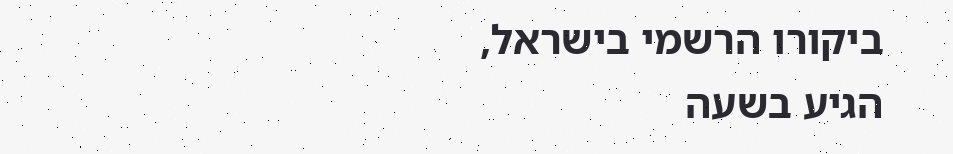ביקורו הרשמי בישראל, הגיע בשעה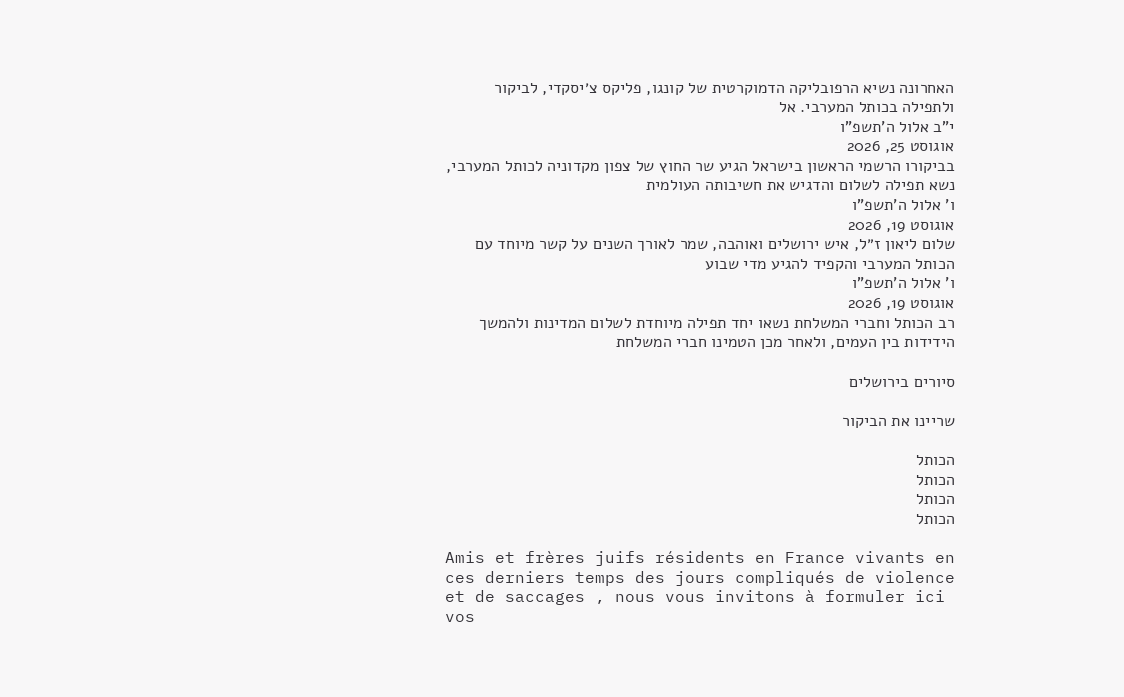האחרונה נשיא הרפובליקה הדמוקרטית של קונגו, פליקס צ׳יסקדי, לביקור ולתפילה בכותל המערבי. אל
י"ב אלול ה'תשפ"ו
אוגוסט 25, 2026
בביקורו הרשמי הראשון בישראל הגיע שר החוץ של צפון מקדוניה לכותל המערבי, נשא תפילה לשלום והדגיש את חשיבותה העולמית
ו' אלול ה'תשפ"ו
אוגוסט 19, 2026
שלום ליאון ז״ל, איש ירושלים ואוהבה, שמר לאורך השנים על קשר מיוחד עם הכותל המערבי והקפיד להגיע מדי שבוע
ו' אלול ה'תשפ"ו
אוגוסט 19, 2026
רב הכותל וחברי המשלחת נשאו יחד תפילה מיוחדת לשלום המדינות ולהמשך הידידות בין העמים, ולאחר מכן הטמינו חברי המשלחת

סיורים בירושלים

שריינו את הביקור

הכותל
הכותל
הכותל
הכותל

Amis et frères juifs résidents en France vivants en ces derniers temps des jours compliqués de violence et de saccages , nous vous invitons à formuler ici vos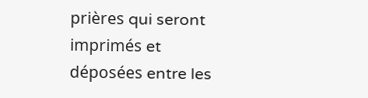prières qui seront imprimés et déposées entre les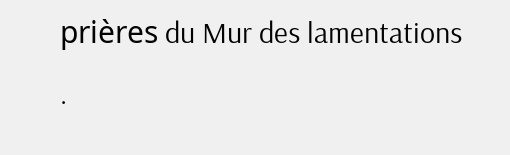prières du Mur des lamentations .